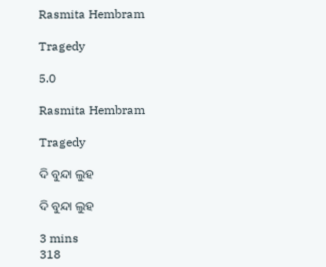Rasmita Hembram

Tragedy

5.0

Rasmita Hembram

Tragedy

ଦି ବୁନ୍ଦା ଲୁହ

ଦି ବୁନ୍ଦା ଲୁହ

3 mins
318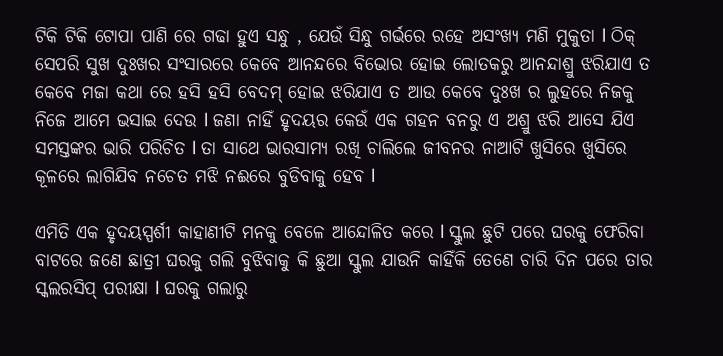ଟିକି ଟିକି ଟୋପା ପାଣି ରେ ଗଢା ହୁଏ ସନ୍ଧୁ , ଯେଉଁ ସିନ୍ଧୁ ଗର୍ଭରେ ରହେ ଅସଂଖ୍ଯ ମଣି ମୁକୁତା l ଠିକ୍ ସେପରି ସୁଖ ଦୁଃଖର ସଂସାରରେ କେବେ ଆନନ୍ଦରେ ବିଭୋର ହୋଇ ଲୋତକରୁ ଆନନ୍ଦାଶ୍ରୁ ଝରିଯାଏ ତ କେବେ ମଜା କଥା ରେ ହସି ହସି ବେଦମ୍ ହୋଇ ଝରିଯାଏ ତ ଆଉ କେବେ ଦୁଃଖ ର ଲୁହରେ ନିଜକୁ ନିଜେ ଆମେ ଭସାଇ ଦେଉ l ଜଣା ନାହିଁ ହୃଦୟର କେଉଁ ଏକ ଗହନ ବନରୁ ଏ ଅଶ୍ରୁ ଝରି ଆସେ ଯିଏ ସମସ୍ତଙ୍କର ଭାରି ପରିଚିତ l ତା ସାଥେ ଭାରସାମ୍ଯ ରଖି ଚାଲିଲେ ଜୀବନର ନାଆଟି ଖୁସିରେ ଖୁସିରେ କୂଳରେ ଲାଗିଯିବ ନଚେତ ମଝି ନଈରେ ବୁଡିବାକୁ ହେବ l

ଏମିତି ଏକ ହୃଦୟସ୍ପର୍ଶୀ କାହାଣୀଟି ମନକୁ ବେଳେ ଆନ୍ଦୋଳିତ କରେ l ସ୍କୁଲ ଛୁଟି ପରେ ଘରକୁ ଫେରିବା ବାଟରେ ଜଣେ ଛାତ୍ରୀ ଘରକୁ ଗଲି ବୁଝିବାକୁ କି ଛୁଆ ସ୍କୁଲ ଯାଉନି କାହିଁକି ତେଣେ ଚାରି ଦିନ ପରେ ତାର ସ୍କଲରସିପ୍ ପରୀକ୍ଷା l ଘରକୁ ଗଲାରୁ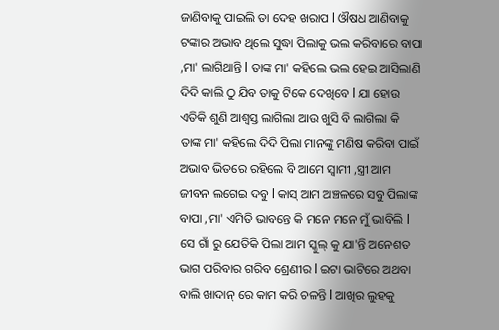ଜାଣିବାକୁ ପାଇଲି ତା ଦେହ ଖରାପ l ଔଷଧ ଆଣିବାକୁ ଟଙ୍କାର ଅଭାବ ଥିଲେ ସୁଦ୍ଧା ପିଲାକୁ ଭଲ କରିବାରେ ବାପା ,ମା' ଲାଗିଥାନ୍ତି l ତାଙ୍କ ମା' କହିଲେ ଭଲ ହେଇ ଆସିଲାଣି ଦିଦି କାଲି ଠୁ ଯିବ ତାକୁ ଟିକେ ଦେଖିବେ l ଯା ହୋଉ ଏତିକି ଶୁଣି ଆଶ୍ୱସ୍ତ ଲାଗିଲା ଆଉ ଖୁସି ବି ଲାଗିଲା କି ତାଙ୍କ ମା' କହିଲେ ଦିଦି ପିଲା ମାନଙ୍କୁ ମଣିଷ କରିବା ପାଇଁ ଅଭାବ ଭିତରେ ରହିଲେ ବି ଆମେ ସ୍ୱାମୀ ,ସ୍ତ୍ରୀ ଆମ ଜୀବନ ଲଗେଇ ଦବୁ l କାସ୍ ଆମ ଅଞ୍ଚଳରେ ସବୁ ପିଲାଙ୍କ ବାପା ,ମା' ଏମିତି ଭାବନ୍ତେ କି ମନେ ମନେ ମୁଁ ଭାବିଲି l ସେ ଗାଁ ରୁ ଯେତିକି ପିଲା ଆମ ସ୍କୁଲ୍ କୁ ଯା'ନ୍ତି ଅନେଶତ ଭାଗ ପରିବାର ଗରିବ ଶ୍ରେଣୀର l ଇଟା ଭାଟିରେ ଅଥବା ବାଲି ଖାଦାନ୍ ରେ କାମ କରି ଚଳନ୍ତି l ଆଖିର ଲୁହକୁ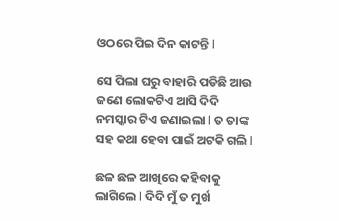ଓଠରେ ପିଇ ଦିନ କାଟନ୍ତି l

ସେ ପିଲା ଘରୁ ବାହାରି ପଡିଛି ଆଉ ଜଣେ ଲୋକଟିଏ ଆସି ଦିଦି ନମସ୍କାର ଟିଏ ଜଣାଇଲା l ତ ତାଙ୍କ ସହ କଥା ହେବା ପାଇଁ ଅଟକି ଗଲି l

ଛଳ ଛଳ ଆଖିରେ କହିବାକୁ ଲାଗିଲେ l ଦିଦି ମୁଁ ତ ମୁର୍ଖ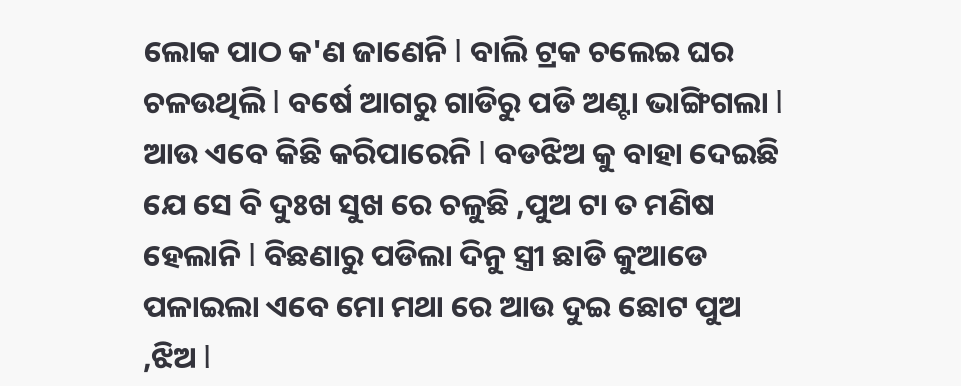ଲୋକ ପାଠ କ'ଣ ଜାଣେନି l ବାଲି ଟ୍ରକ ଚଲେଇ ଘର ଚଳଉଥିଲି l ବର୍ଷେ ଆଗରୁ ଗାଡିରୁ ପଡି ଅଣ୍ଟା ଭାଙ୍ଗିଗଲା l ଆଉ ଏବେ କିଛି କରିପାରେନି l ବଡଝିଅ କୁ ବାହା ଦେଇଛି ଯେ ସେ ବି ଦୁଃଖ ସୁଖ ରେ ଚଳୁଛି ,ପୁଅ ଟା ତ ମଣିଷ ହେଲାନି l ବିଛଣାରୁ ପଡିଲା ଦିନୁ ସ୍ତ୍ରୀ ଛାଡି କୁଆଡେ ପଳାଇଲା ଏବେ ମୋ ମଥା ରେ ଆଉ ଦୁଇ ଛୋଟ ପୁଅ ,ଝିଅ l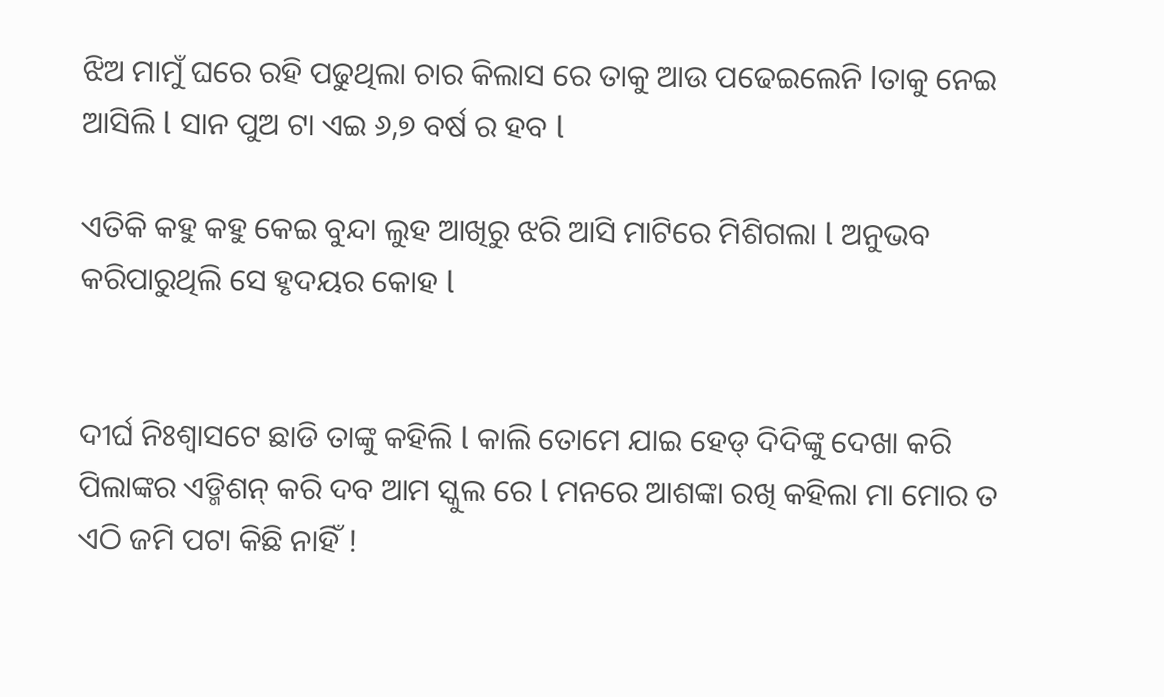ଝିଅ ମାମୁଁ ଘରେ ରହି ପଢୁଥିଲା ଚାର କିଲାସ ରେ ତାକୁ ଆଉ ପଢେଇଲେନି lତାକୁ ନେଇ ଆସିଲି l ସାନ ପୁଅ ଟା ଏଇ ୬,୭ ବର୍ଷ ର ହବ l

ଏତିକି କହୁ କହୁ କେଇ ବୁନ୍ଦା ଲୁହ ଆଖିରୁ ଝରି ଆସି ମାଟିରେ ମିଶିଗଲା l ଅନୁଭବ କରିପାରୁଥିଲି ସେ ହୃଦୟର କୋହ l


ଦୀର୍ଘ ନିଃଶ୍ୱାସଟେ ଛାଡି ତାଙ୍କୁ କହିଲି l କାଲି ତୋମେ ଯାଇ ହେଡ୍ ଦିଦିଙ୍କୁ ଦେଖା କରି ପିଲାଙ୍କର ଏଡ୍ମିଶନ୍ କରି ଦବ ଆମ ସ୍କୁଲ ରେ l ମନରେ ଆଶଙ୍କା ରଖି କହିଲା ମା ମୋର ତ ଏଠି ଜମି ପଟା କିଛି ନାହିଁ !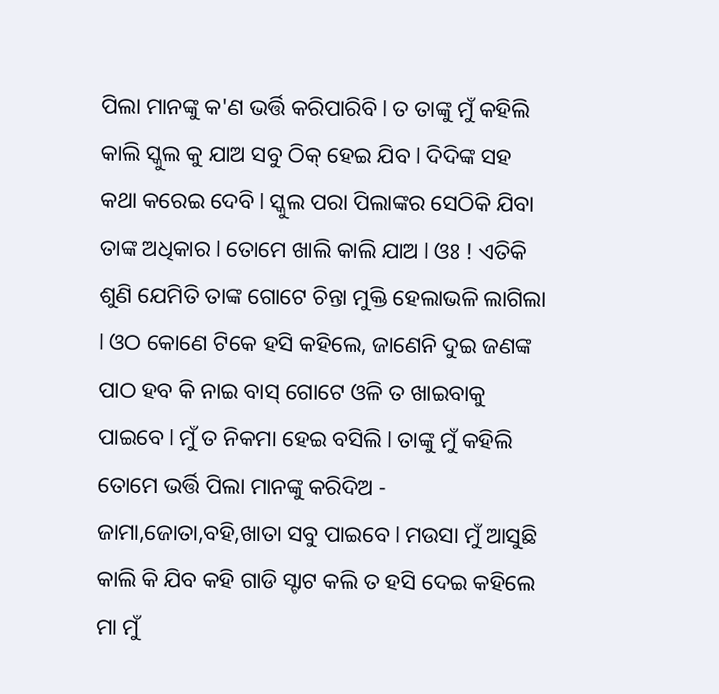ପିଲା ମାନଙ୍କୁ କ'ଣ ଭର୍ତ୍ତି କରିପାରିବି l ତ ତାଙ୍କୁ ମୁଁ କହିଲି କାଲି ସ୍କୁଲ କୁ ଯାଅ ସବୁ ଠିକ୍ ହେଇ ଯିବ l ଦିଦିଙ୍କ ସହ କଥା କରେଇ ଦେବି l ସ୍କୁଲ ପରା ପିଲାଙ୍କର ସେଠିକି ଯିବା ତାଙ୍କ ଅଧିକାର l ତୋମେ ଖାଲି କାଲି ଯାଅ l ଓଃ ! ଏତିକି ଶୁଣି ଯେମିତି ତାଙ୍କ ଗୋଟେ ଚିନ୍ତା ମୁକ୍ତି ହେଲାଭଳି ଲାଗିଲା l ଓଠ କୋଣେ ଟିକେ ହସି କହିଲେ, ଜାଣେନି ଦୁଇ ଜଣଙ୍କ ପାଠ ହବ କି ନାଇ ବାସ୍ ଗୋଟେ ଓଳି ତ ଖାଇବାକୁ ପାଇବେ l ମୁଁ ତ ନିକମା ହେଇ ବସିଲି l ତାଙ୍କୁ ମୁଁ କହିଲି ତୋମେ ଭର୍ତ୍ତି ପିଲା ମାନଙ୍କୁ କରିଦିଅ - ଜାମା,ଜୋତା,ବହି,ଖାତା ସବୁ ପାଇବେ l ମଉସା ମୁଁ ଆସୁଛି କାଲି କି ଯିବ କହି ଗାଡି ସ୍ଟାଟ କଲି ତ ହସି ଦେଇ କହିଲେ ମା ମୁଁ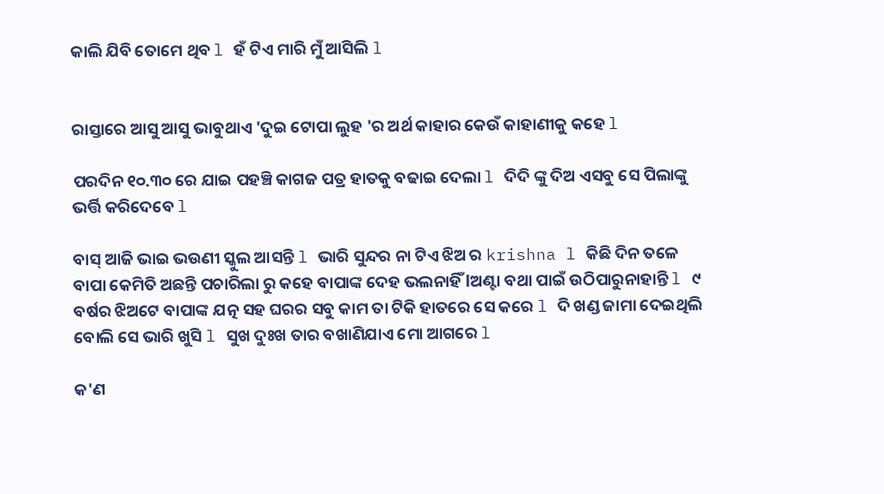କାଲି ଯିବି ତୋମେ ଥିବ l ହଁ ଟିଏ ମାରି ମୁଁ ଆସିଲି l


ରାସ୍ତାରେ ଆସୁ ଆସୁ ଭାବୁଥାଏ 'ଦୁଇ ଟୋପା ଲୁହ 'ର ଅର୍ଥ କାହାର କେଉଁ କାହାଣୀକୁ କହେ l

ପରଦିନ ୧୦.୩୦ ରେ ଯାଇ ପହଞ୍ଚି କାଗଜ ପତ୍ର ହାତକୁ ବଢାଇ ଦେଲା l ଦିଦି ଙ୍କୁ ଦିଅ ଏସବୁ ସେ ପିଲାଙ୍କୁ ଭର୍ତ୍ତି କରିଦେବେ l

ବାସ୍ ଆଜି ଭାଇ ଭଉଣୀ ସ୍କୁଲ ଆସନ୍ତି l ଭାରି ସୁନ୍ଦର ନା ଟିଏ ଝିଅ ର krishna l କିଛି ଦିନ ତଳେ ବାପା କେମିତି ଅଛନ୍ତି ପଚାରିଲା ରୁ କହେ ବାପାଙ୍କ ଦେହ ଭଲନାହିଁ lଅଣ୍ଟା ବଥା ପାଇଁ ଉଠିପାରୁନାହାନ୍ତି l ୯ ବର୍ଷର ଝିଅଟେ ବାପାଙ୍କ ଯତ୍ନ ସହ ଘରର ସବୁ କାମ ତା ଟିକି ହାତରେ ସେ କରେ l ଦି ଖଣ୍ଡ ଜାମା ଦେଇଥିଲି ବୋଲି ସେ ଭାରି ଖୁସି l ସୁଖ ଦୁଃଖ ତାର ବଖାଣିଯାଏ ମୋ ଆଗରେ l

କ'ଣ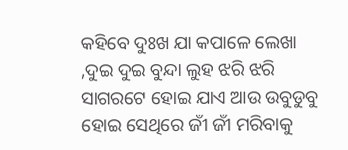କହିବେ ଦୁଃଖ ଯା କପାଳେ ଲେଖା ,ଦୁଇ ଦୁଇ ବୁନ୍ଦା ଲୁହ ଝରି ଝରି ସାଗରଟେ ହୋଇ ଯାଏ ଆଉ ଉବୁଡୁବୁ ହୋଇ ସେଥିରେ ଜୀଁ ଜୀଁ ମରିବାକୁ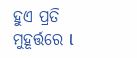ହୁଏ ପ୍ରତି ମୁହୂର୍ତ୍ତରେ l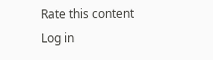Rate this content
Log in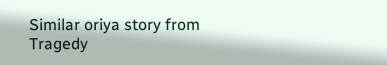Similar oriya story from Tragedy